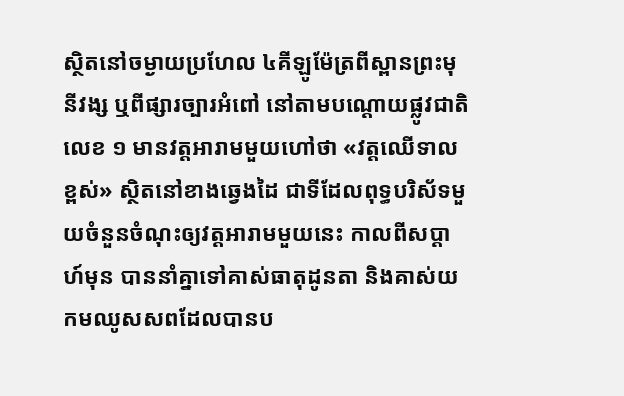ស្ថិតនៅចម្ងាយប្រហែល ៤គីឡូម៉ែត្រពីស្ពានព្រះមុនីវង្ស ឬពីផ្សារច្បារអំពៅ នៅតាមបណ្ដោយផ្លូវជាតិលេខ ១ មានវត្តអារាមមួយហៅថា «វត្តឈើទាលខ្ពស់» ស្ថិតនៅខាងឆ្វេងដៃ ជាទីដែលពុទ្ធបរិស័ទមួយចំនួនចំណុះឲ្យវត្តអារាមមួយនេះ កាលពីសប្ដាហ៍មុន បាននាំគ្នាទៅគាស់ធាតុដូនតា និងគាស់យកមឈូសសពដែលបានប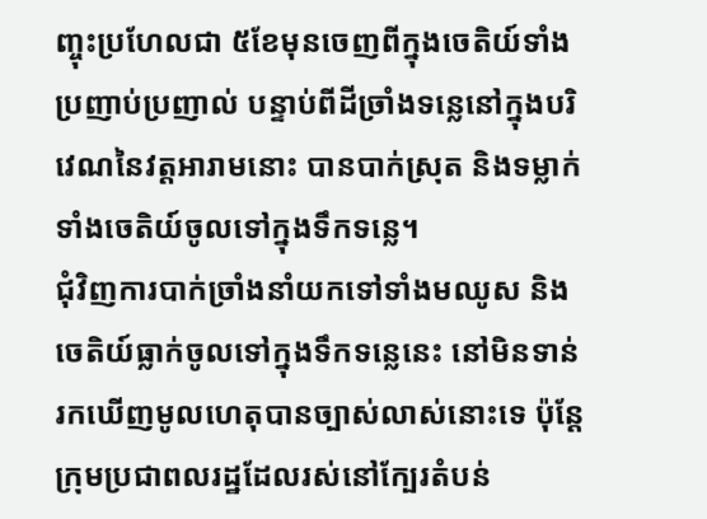ញ្ចុះប្រហែលជា ៥ខែមុនចេញពីក្នុងចេតិយ៍ទាំងប្រញាប់ប្រញាល់ បន្ទាប់ពីដីច្រាំងទន្លេនៅក្នុងបរិវេណនៃវត្តអារាមនោះ បានបាក់ស្រុត និងទម្លាក់ទាំងចេតិយ៍ចូលទៅក្នុងទឹកទន្លេ។
ជុំវិញការបាក់ច្រាំងនាំយកទៅទាំងមឈូស និងចេតិយ៍ធ្លាក់ចូលទៅក្នុងទឹកទន្លេនេះ នៅមិនទាន់រកឃើញមូលហេតុបានច្បាស់លាស់នោះទេ ប៉ុន្ដែ ក្រុមប្រជាពលរដ្ឋដែលរស់នៅក្បែរតំបន់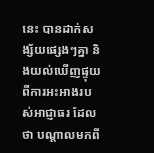នេះ បានដាក់សង្ស័យផ្សេងៗគ្នា និងយល់ឃើញផ្ទុយពីការអះអាងរបស់អាជ្ញាធរ ដែលថា បណ្ដាលមកពី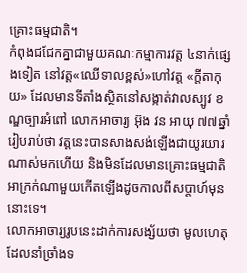គ្រោះធម្មជាតិ។
កំពុងជជែកគ្នាជាមួយគណៈកម្មាការវត្ត ៤នាក់ផ្សេងទៀត នៅវត្ត«ឈើទាលខ្ពស់»ហៅវត្ត «ក្ដីតាកុយ» ដែលមានទីតាំងស្ថិតនៅសង្កាត់វាលស្បូវ ខណ្ឌច្បារអំពៅ លោកអាចារ្យ អ៊ុង វន អាយុ ៧៧ឆ្នាំ រៀបរាប់ថា វត្តនេះបានសាងសង់ឡើងជាយូរយារណាស់មកហើយ និងមិនដែលមានគ្រោះធម្មជាតិអាក្រក់ណាមួយកើតឡើងដូចកាលពីសប្ដាហ៍មុននោះទេ។
លោកអាចារ្យរូបនេះដាក់ការសង្ស័យថា មូលហេតុដែលនាំច្រាំងទ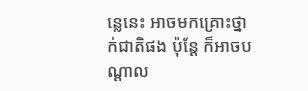ន្លេនេះ អាចមកគ្រោះថ្នាក់ជាតិផង ប៉ុន្ដែ ក៏អាចបណ្ដាល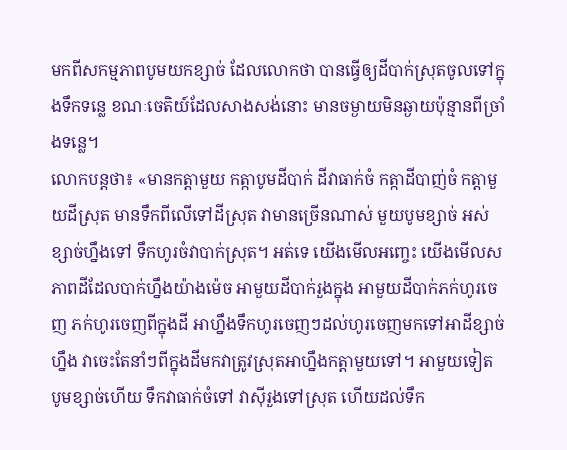មកពីសកម្មភាពបូមយកខ្សាច់ ដែលលោកថា បានធ្វើឲ្យដីបាក់ស្រុតចូលទៅក្នុងទឹកទន្លេ ខណៈចេតិយ៍ដែលសាងសង់នោះ មានចម្ងាយមិនឆ្ងាយប៉ុន្មានពីច្រាំងទន្លេ។
លោកបន្ដថា៖ «មានកត្តាមួយ កត្កាបូមដីបាក់ ដីវាធាក់ចំ កត្កាដីបាញ់ចំ កត្តាមួយដីស្រុត មានទឹកពីលើទៅដីស្រុត វាមានច្រើនណាស់ មួយបូមខ្សាច់ អស់ខ្សាច់ហ្នឹងទៅ ទឹកហូរចំវាបាក់ស្រុត។ អត់ទេ យើងមើលអញ្ចេះ យើងមើលសភាពដីដែលបាក់ហ្នឹងយ៉ាងម៉េច អាមួយដីបាក់រួងក្នុង អាមួយដីបាក់ភក់ហូរចេញ ភក់ហូរចេញពីក្នុងដី អាហ្នឹងទឹកហូរចេញៗដល់ហូរចេញមកទៅអាដីខ្សាច់ហ្នឹង វាចេះតែនាំៗពីក្នុងដីមកវាត្រូវស្រុតអាហ្នឹងកត្តាមួយទៅ។ អាមួយទៀត បូមខ្សាច់ហើយ ទឹកវាធាក់ចំទៅ វាស៊ីរួងទៅស្រុត ហើយដល់ទឹក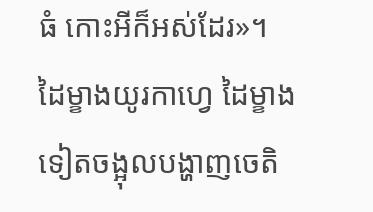ធំ កោះអីក៏អស់ដែរ»។
ដៃម្ខាងយូរកាហ្វេ ដៃម្ខាងទៀតចង្អុលបង្ហាញចេតិ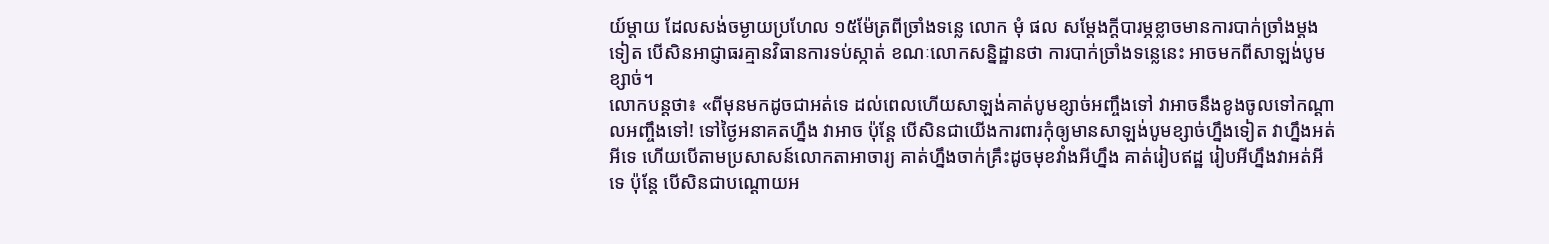យ៍ម្ដាយ ដែលសង់ចម្ងាយប្រហែល ១៥ម៉ែត្រពីច្រាំងទន្លេ លោក មុំ ផល សម្ដែងក្ដីបារម្ភខ្លាចមានការបាក់ច្រាំងម្ដងទៀត បើសិនអាជ្ញាធរគ្មានវិធានការទប់ស្កាត់ ខណៈលោកសន្និដ្ឋានថា ការបាក់ច្រាំងទន្លេនេះ អាចមកពីសាឡង់បូមខ្សាច់។
លោកបន្ដថា៖ «ពីមុនមកដូចជាអត់ទេ ដល់ពេលហើយសាឡង់គាត់បូមខ្សាច់អញ្ចឹងទៅ វាអាចនឹងខូងចូលទៅកណ្ដាលអញ្ចឹងទៅ! ទៅថ្ងៃអនាគតហ្នឹង វាអាច ប៉ុន្តែ បើសិនជាយើងការពារកុំឲ្យមានសាឡង់បូមខ្សាច់ហ្នឹងទៀត វាហ្នឹងអត់អីទេ ហើយបើតាមប្រសាសន៍លោកតាអាចារ្យ គាត់ហ្នឹងចាក់គ្រឹះដូចមុខវាំងអីហ្នឹង គាត់រៀបឥដ្ឋ រៀបអីហ្នឹងវាអត់អីទេ ប៉ុន្តែ បើសិនជាបណ្ដោយអ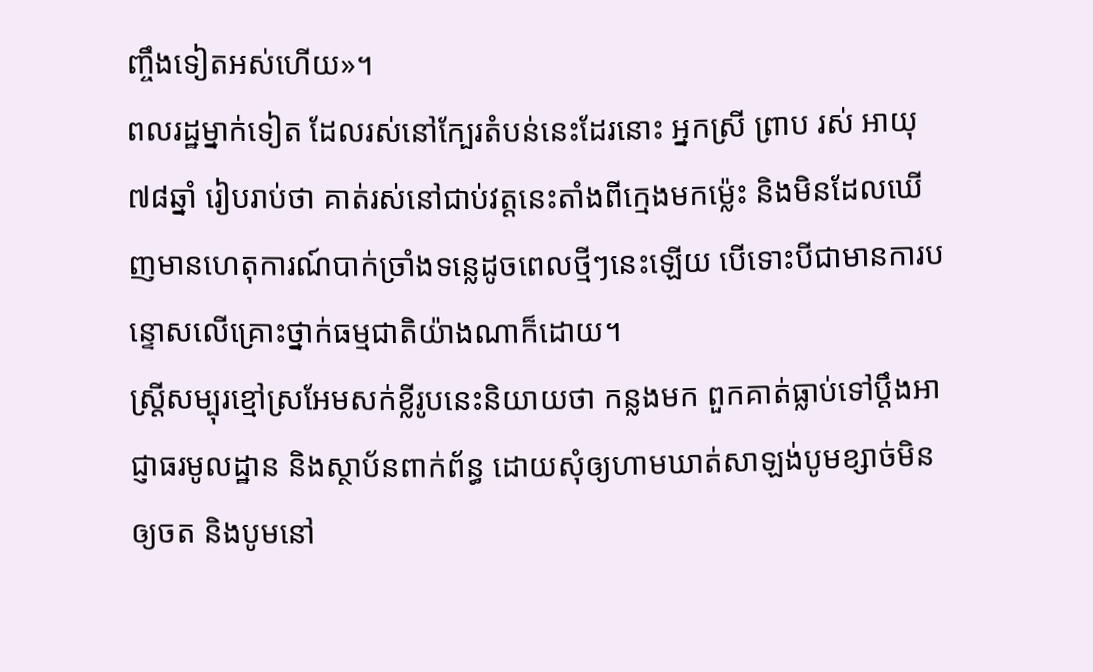ញ្ចឹងទៀតអស់ហើយ»។
ពលរដ្ឋម្នាក់ទៀត ដែលរស់នៅក្បែរតំបន់នេះដែរនោះ អ្នកស្រី ព្រាប រស់ អាយុ ៧៨ឆ្នាំ រៀបរាប់ថា គាត់រស់នៅជាប់វត្តនេះតាំងពីក្មេងមកម៉្លេះ និងមិនដែលឃើញមានហេតុការណ៍បាក់ច្រាំងទន្លេដូចពេលថ្មីៗនេះឡើយ បើទោះបីជាមានការបន្ទោសលើគ្រោះថ្នាក់ធម្មជាតិយ៉ាងណាក៏ដោយ។
ស្ត្រីសម្បុរខ្មៅស្រអែមសក់ខ្លីរូបនេះនិយាយថា កន្លងមក ពួកគាត់ធ្លាប់ទៅប្ដឹងអាជ្ញាធរមូលដ្ឋាន និងស្ថាប័នពាក់ព័ន្ធ ដោយសុំឲ្យហាមឃាត់សាឡង់បូមខ្សាច់មិនឲ្យចត និងបូមនៅ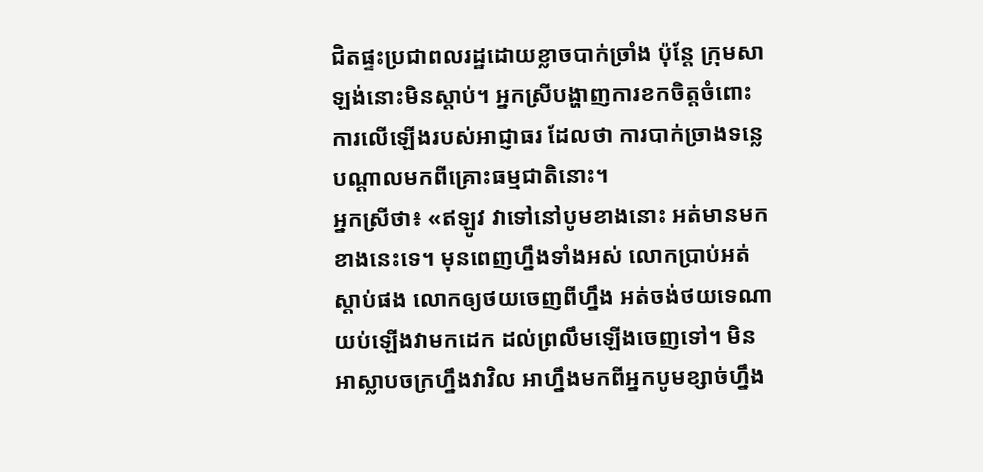ជិតផ្ទះប្រជាពលរដ្ឋដោយខ្លាចបាក់ច្រាំង ប៉ុន្តែ ក្រុមសាឡង់នោះមិនស្ដាប់។ អ្នកស្រីបង្ហាញការខកចិត្តចំពោះការលើឡើងរបស់អាជ្ញាធរ ដែលថា ការបាក់ច្រាងទន្លេបណ្ដាលមកពីគ្រោះធម្មជាតិនោះ។
អ្នកស្រីថា៖ «ឥឡូវ វាទៅនៅបូមខាងនោះ អត់មានមកខាងនេះទេ។ មុនពេញហ្នឹងទាំងអស់ លោកប្រាប់អត់ស្ដាប់ផង លោកឲ្យថយចេញពីហ្នឹង អត់ចង់ថយទេណា យប់ឡើងវាមកដេក ដល់ព្រលឹមឡើងចេញទៅ។ មិនអាស្លាបចក្រហ្នឹងវាវិល អាហ្នឹងមកពីអ្នកបូមខ្សាច់ហ្នឹង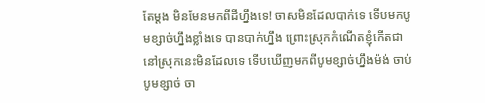តែម្ដង មិនមែនមកពីដីហ្នឹងទេ! ចាសមិនដែលបាក់ទេ ទើបមកបូមខ្សាច់ហ្នឹងខ្លាំងទេ បានបាក់ហ្នឹង ព្រោះស្រុកកំណើតខ្ញុំកើតជានៅស្រុកនេះមិនដែលទេ ទើបឃើញមកពីបូមខ្សាច់ហ្នឹងម៉ង់ ចាប់បូមខ្សាច់ ចា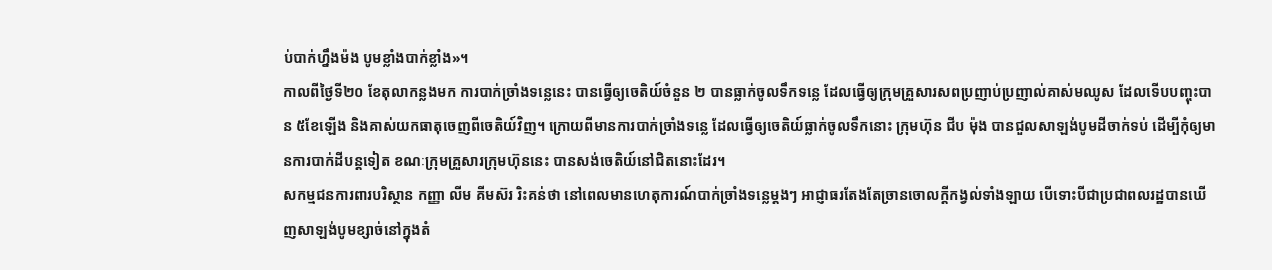ប់បាក់ហ្នឹងម៉ង បូមខ្លាំងបាក់ខ្លាំង»។
កាលពីថ្ងៃទី២០ ខែតុលាកន្លងមក ការបាក់ច្រាំងទន្លេនេះ បានធ្វើឲ្យចេតិយ៍ចំនួន ២ បានធ្លាក់ចូលទឹកទន្លេ ដែលធ្វើឲ្យក្រុមគ្រួសារសពប្រញាប់ប្រញាល់គាស់មឈូស ដែលទើបបញ្ចុះបាន ៥ខែឡើង និងគាស់យកធាតុចេញពីចេតិយ៍វិញ។ ក្រោយពីមានការបាក់ច្រាំងទន្លេ ដែលធ្វើឲ្យចេតិយ៍ធ្លាក់ចូលទឹកនោះ ក្រុមហ៊ុន ជីប ម៉ុង បានជួលសាឡង់បូមដីចាក់ទប់ ដើម្បីកុំឲ្យមានការបាក់ដីបន្តទៀត ខណៈក្រុមគ្រួសារក្រុមហ៊ុននេះ បានសង់ចេតិយ៍នៅជិតនោះដែរ។
សកម្មជនការពារបរិស្ថាន កញ្ញា លីម គីមស៊រ រិះគន់ថា នៅពេលមានហេតុការណ៍បាក់ច្រាំងទន្លេម្ដងៗ អាជ្ញាធរតែងតែច្រានចោលក្ដីកង្វល់ទាំងឡាយ បើទោះបីជាប្រជាពលរដ្ឋបានឃើញសាឡង់បូមខ្សាច់នៅក្នុងតំ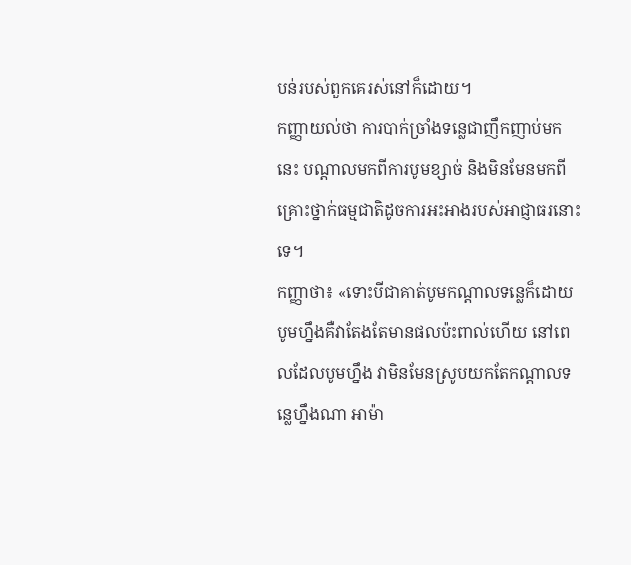បន់របស់ពួកគេរស់នៅក៏ដោយ។
កញ្ញាយល់ថា ការបាក់ច្រាំងទន្លេជាញឹកញាប់មកនេះ បណ្ដាលមកពីការបូមខ្សាច់ និងមិនមែនមកពីគ្រោះថ្នាក់ធម្មជាតិដូចការអះអាងរបស់អាជ្ញាធរនោះទេ។
កញ្ញាថា៖ «ទោះបីជាគាត់បូមកណ្ដាលទន្លេក៏ដោយ បូមហ្នឹងគឺវាតែងតែមានផលប៉ះពាល់ហើយ នៅពេលដែលបូមហ្នឹង វាមិនមែនស្រូបយកតែកណ្ដាលទន្លេហ្នឹងណា អាម៉ា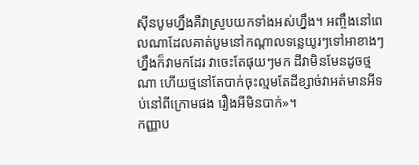ស៊ីនបូមហ្នឹងគឺវាស្រូបយកទាំងអស់ហ្នឹង។ អញ្ចឹងនៅពេលណាដែលគាត់បូមនៅកណ្ដាលទន្លេយូរៗទៅអាខាងៗហ្នឹងក៏វាមកដែរ វាចេះតែផុយៗមក ដីវាមិនមែនដូចថ្មណា ហើយថ្មនៅតែបាក់ចុះល្មមតែដីខ្សាច់វាអត់មានអីទប់នៅពីក្រោមផង រឿងអីមិនបាក់»។
កញ្ញាប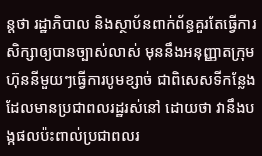ន្តថា រដ្ឋាភិបាល និងស្ថាប័នពាក់ព័ន្ធគួរតែធ្វើការសិក្សាឲ្យបានច្បាស់លាស់ មុននឹងអនុញ្ញាតក្រុមហ៊ុននីមួយៗធ្វើការបូមខ្សាច់ ជាពិសេសទីកន្លែងដែលមានប្រជាពលរដ្ឋរស់នៅ ដោយថា វានឹងបង្កផលប៉ះពាល់ប្រជាពលរ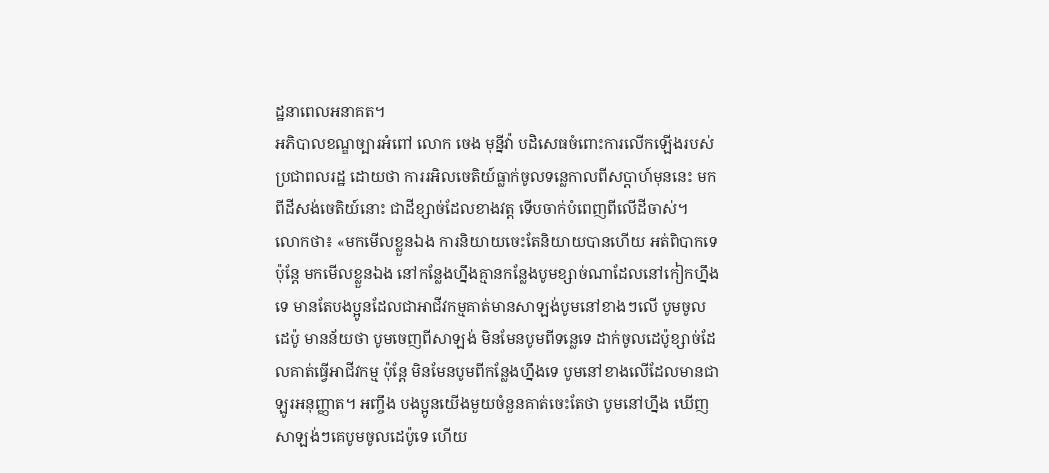ដ្ឋនាពេលអនាគត។
អភិបាលខណ្ឌច្បារអំពៅ លោក ចេង មុន្នីវ៉ា បដិសេធចំពោះការលើកឡើងរបស់ប្រជាពលរដ្ឋ ដោយថា ការរអិលចេតិយ៍ធ្លាក់ចូលទន្លេកាលពីសប្ដាហ៍មុននេះ មកពីដីសង់ចេតិយ៍នោះ ជាដីខ្សាច់ដែលខាងវត្ត ទើបចាក់បំពេញពីលើដីចាស់។
លោកថា៖ «មកមើលខ្លួនឯង ការនិយាយចេះតែនិយាយបានហើយ អត់ពិបាកទេ ប៉ុន្តែ មកមើលខ្លួនឯង នៅកន្លែងហ្នឹងគ្មានកន្លែងបូមខ្សាច់ណាដែលនៅកៀកហ្នឹងទេ មានតែបងប្អូនដែលជាអាជីវកម្មគាត់មានសាឡង់បូមនៅខាងៗលើ បូមចូលដេប៉ូ មានន័យថា បូមចេញពីសាឡង់ មិនមែនបូមពីទន្លេទេ ដាក់ចូលដេប៉ូខ្សាច់ដែលគាត់ធ្វើអាជីវកម្ម ប៉ុន្តែ មិនមែនបូមពីកន្លែងហ្នឹងទេ បូមនៅខាងលើដែលមានជាឡូរអនុញ្ញាត។ អញ្ចឹង បងប្អូនយើងមួយចំនួនគាត់ចេះតែថា បូមនៅហ្នឹង ឃើញសាឡង់ៗគេបូមចូលដេប៉ូទេ ហើយ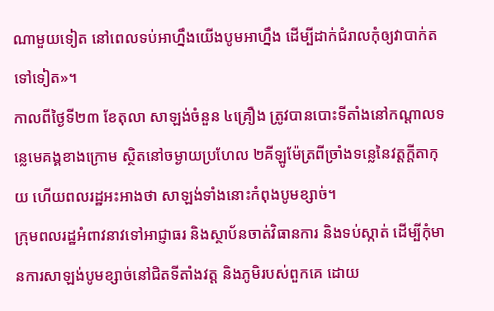ណាមួយទៀត នៅពេលទប់អាហ្នឹងយើងបូមអាហ្នឹង ដើម្បីដាក់ជំរាលកុំឲ្យវាបាក់តទៅទៀត»។
កាលពីថ្ងៃទី២៣ ខែតុលា សាឡង់ចំនួន ៤គ្រឿង ត្រូវបានបោះទីតាំងនៅកណ្ដាលទន្លេមេគង្គខាងក្រោម ស្ថិតនៅចម្ងាយប្រហែល ២គីឡូម៉ែត្រពីច្រាំងទន្លេនៃវត្តក្ដីតាកុយ ហើយពលរដ្ឋអះអាងថា សាឡង់ទាំងនោះកំពុងបូមខ្សាច់។
ក្រុមពលរដ្ឋអំពាវនាវទៅអាជ្ញាធរ និងស្ថាប័នចាត់វិធានការ និងទប់ស្កាត់ ដើម្បីកុំមានការសាឡង់បូមខ្សាច់នៅជិតទីតាំងវត្ត និងភូមិរបស់ពួកគេ ដោយ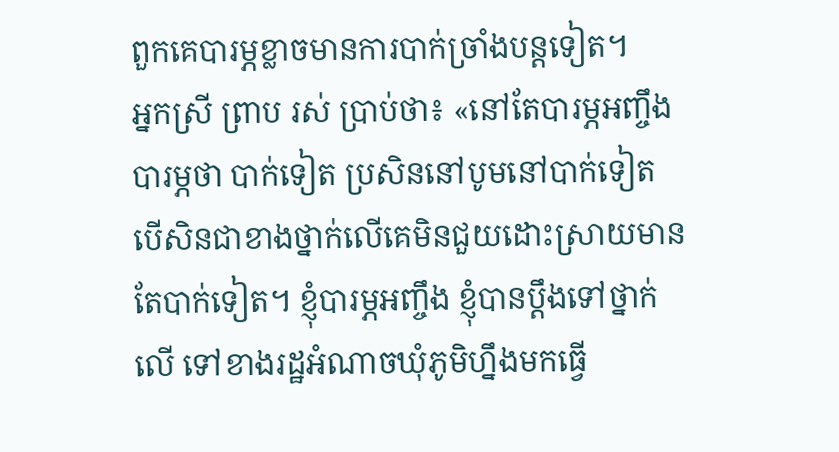ពួកគេបារម្ភខ្លាចមានការបាក់ច្រាំងបន្តទៀត។
អ្នកស្រី ព្រាប រស់ ប្រាប់ថា៖ «នៅតែបារម្ភអញ្ចឹង បារម្ភថា បាក់ទៀត ប្រសិននៅបូមនៅបាក់ទៀត បើសិនជាខាងថ្នាក់លើគេមិនជួយដោះស្រាយមានតែបាក់ទៀត។ ខ្ញុំបារម្ភអញ្ចឹង ខ្ញុំបានប្ដឹងទៅថ្នាក់លើ ទៅខាងរដ្ឋអំណាចឃុំភូមិហ្នឹងមកធ្វើ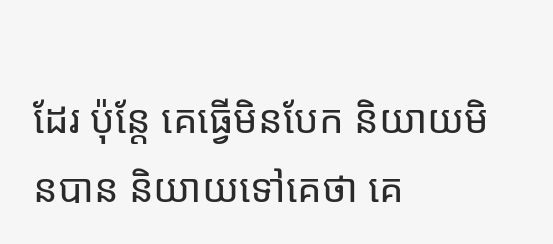ដែរ ប៉ុន្តែ គេធ្វើមិនបែក និយាយមិនបាន និយាយទៅគេថា គេ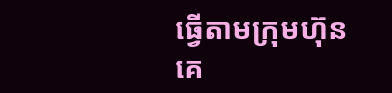ធ្វើតាមក្រុមហ៊ុន គេ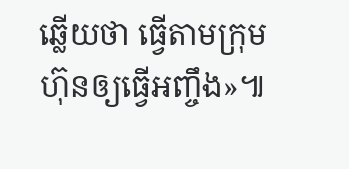ឆ្លើយថា ធ្វើតាមក្រុមហ៊ុនឲ្យធ្វើអញ្ចឹង»៕